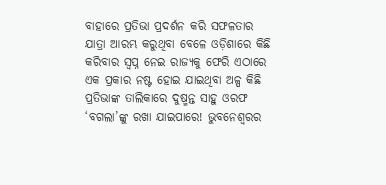ବାହାରେ ପ୍ରତିଭା ପ୍ରଦର୍ଶନ କରି ସଫଳତାର ଯାତ୍ରା ଆରମ୍ଭ କରୁଥିବା ବେଳେ ଓଡ଼ିଶାରେ କିଛି କରିବାର ସ୍ବପ୍ନ ନେଇ ରାଜ୍ୟକୁ ଫେରି ଏଠାରେ ଏକ ପ୍ରକାର ନଷ୍ଟ ହୋଇ ଯାଇଥିବା ଅଳ୍ପ କିଛି ପ୍ରତିଭାଙ୍କ ତାଲିକାରେ ଦୁଷ୍ମନ୍ତ ସାହୁ ଓରଫ ‘ବଗଲା’ଙ୍କୁ ରଖା ଯାଇପାରେ! ଭୁବନେଶ୍ୱରର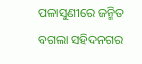ପଳାସୁଣୀରେ ଜନ୍ମିତ ବଗଲା ସହିଦନଗର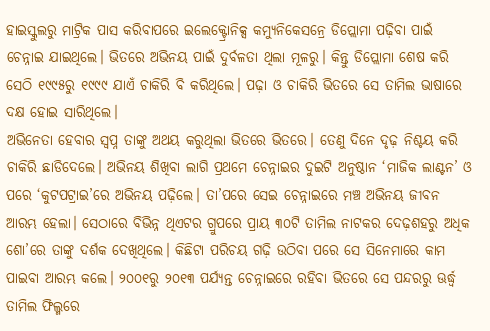ହାଇସ୍କୁଲରୁ ମାଟ୍ରିକ ପାସ କରିବାପରେ ଇଲେକ୍ଟ୍ରୋନିକ୍ସ କମ୍ୟୁନିକେସନ୍ରେ ଡିପ୍ଲୋମା ପଢ଼ିବା ପାଇଁ ଚେନ୍ନାଇ ଯାଇଥିଲେ। ଭିତରେ ଅଭିନୟ ପାଇଁ ଦୁର୍ବଳତା ଥିଲା ମୂଳରୁ। କିନ୍ତୁ ଡିପ୍ଲୋମା ଶେଷ କରି ସେଠି ୧୯୯୫ରୁ ୧୯୯୯ ଯାଏଁ ଚାକିରି ବି କରିଥିଲେ। ପଢ଼ା ଓ ଚାକିରି ଭିତରେ ସେ ତାମିଲ ଭାଷାରେ ଦକ୍ଷ ହୋଇ ସାରିଥିଲେ।
ଅଭିନେତା ହେବାର ସ୍ବପ୍ନ ତାଙ୍କୁ ଅଥୟ କରୁଥିଲା ଭିତରେ ଭିତରେ। ତେଣୁ ଦିନେ ଦୃଢ଼ ନିଶ୍ଚୟ କରି ଚାକିରି ଛାଡିଦେଲେ। ଅଭିନୟ ଶିଖିବା ଲାଗି ପ୍ରଥମେ ଚେନ୍ନାଇର ଦୁଇଟି ଅନୁଷ୍ଠାନ ‘ମାଜିକ ଲାଣ୍ଟନ’ ଓ ପରେ ‘କୁଟପଟ୍ରାଇ’ରେ ଅଭିନୟ ପଢ଼ିଲେ। ତା’ପରେ ସେଇ ଚେନ୍ନାଇରେ ମଞ୍ଚ ଅଭିନୟ ଜୀବନ ଆରମ୍ଭ ହେଲା। ସେଠାରେ ବିଭିନ୍ନ ଥିଏଟର ଗ୍ରୁପରେ ପ୍ରାୟ ୩୦ଟି ତାମିଲ ନାଟକର ଦେଢ଼ଶହରୁ ଅଧିକ ଶୋ’ରେ ତାଙ୍କୁ ଦର୍ଶକ ଦେଖିଥିଲେ। କିଛିଟା ପରିଚୟ ଗଢ଼ି ଉଠିବା ପରେ ସେ ସିନେମାରେ କାମ ପାଇବା ଆରମ୍ଭ କଲେ। ୨୦୦୧ରୁ ୨୦୧୩ ପର୍ଯ୍ୟନ୍ତ ଚେନ୍ନାଇରେ ରହିବା ଭିତରେ ସେ ପନ୍ଦରରୁ ଊର୍ଦ୍ଧ୍ବ ତାମିଲ ଫିଲ୍ମରେ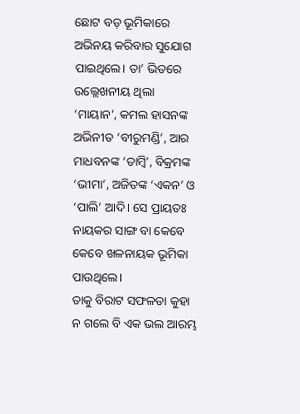ଛୋଟ ବଡ଼ ଭୂମିକାରେ ଅଭିନୟ କରିବାର ସୁଯୋଗ ପାଇଥିଲେ। ତା’ ଭିତରେ ଉଲ୍ଲେଖନୀୟ ଥିଲା ‘ମାୟାନ’, କମଲ ହାସନଙ୍କ ଅଭିନୀତ ‘ବୀରୁମଣ୍ଡି’, ଆର ମାଧବନଙ୍କ ‘ତାମ୍ବି’, ବିକ୍ରମଙ୍କ ‘ଭୀମା’, ଅଜିତଙ୍କ ‘ଏକନ’ ଓ ‘ପାଲି’ ଆଦି। ସେ ପ୍ରାୟତଃ ନାୟକର ସାଙ୍ଗ ବା କେବେ କେବେ ଖଳନାୟକ ଭୂମିକା ପାଉଥିଲେ।
ତାକୁ ବିରାଟ ସଫଳତା କୁହା ନ ଗଲେ ବି ଏକ ଭଲ ଆରମ୍ଭ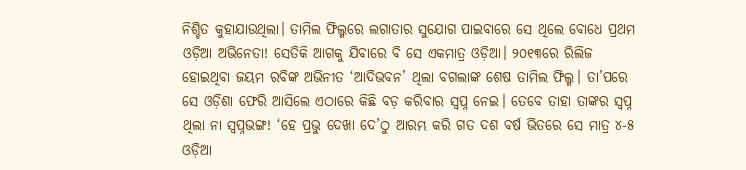ନିଶ୍ଚିତ କୁହାଯାଉଥିଲା। ତାମିଲ ଫିଲ୍ମରେ ଲଗାତାର ସୁଯୋଗ ପାଇବାରେ ସେ ଥିଲେ ବୋଧେ ପ୍ରଥମ ଓଡ଼ିଆ ଅଭିନେତା! ସେତିକି ଆଗକୁ ଯିବାରେ ବି ସେ ଏକମାତ୍ର ଓଡ଼ିଆ। ୨୦୧୩ରେ ରିଲିଜ ହୋଇଥିବା ଜୟମ ରବିଙ୍କ ଅଭିନୀତ ‘ଆଦିଭବନ’ ଥିଲା ବଗଲାଙ୍କ ଶେଷ ତାମିଲ ଫିଲ୍ମ। ତା’ପରେ ସେ ଓଡ଼ିଶା ଫେରି ଆସିଲେ ଏଠାରେ କିଛି ବଡ଼ କରିବାର ସ୍ବପ୍ନ ନେଇ। ତେବେ ତାହା ତାଙ୍କର ସ୍ବପ୍ନ ଥିଲା ନା ସ୍ବପ୍ନଭଙ୍ଗ! ‘ହେ ପ୍ରଭୁ ଦେଖା ଦେ’ଠୁ ଆରମ୍ଭ କରି ଗତ ଦଶ ବର୍ଷ ଭିତରେ ସେ ମାତ୍ର ୪-୫ ଓଡ଼ିଆ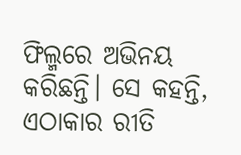ଫିଲ୍ମରେ ଅଭିନୟ କରିଛନ୍ତି। ସେ କହନ୍ତି, ଏଠାକାର ରୀତି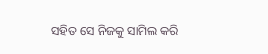ସହିତ ସେ ନିଜକୁ ସାମିଲ କରି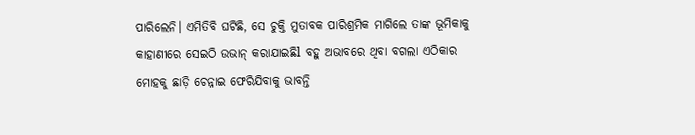ପାରିଲେନି। ଏମିତିବି ଘଟିଛି, ସେ ଚୁକ୍ତି ମୁତାବକ ପାରିଶ୍ରମିକ ମାଗିଲେ ତାଙ୍କ ଭୂମିକାକୁ କାହାଣୀରେ ସେଇଠି ଉଭାନ୍ କରାଯାଇଛିl ବହୁ ଅଭାବରେ ଥିବା ବଗଲା ଏଠିକାର ମୋହକୁ ଛାଡ଼ି ଚେନ୍ନାଇ ଫେରିଯିବାକୁ ଭାବନ୍ତି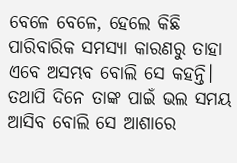ବେଳେ ବେଳେ, ହେଲେ କିଛି ପାରିବାରିକ ସମସ୍ୟା କାରଣରୁ ତାହା ଏବେ ଅସମ୍ଭବ ବୋଲି ସେ କହନ୍ତି। ତଥାପି ଦିନେ ତାଙ୍କ ପାଇଁ ଭଲ ସମୟ ଆସିବ ବୋଲି ସେ ଆଶାରେ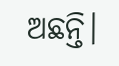ଅଛନ୍ତି।